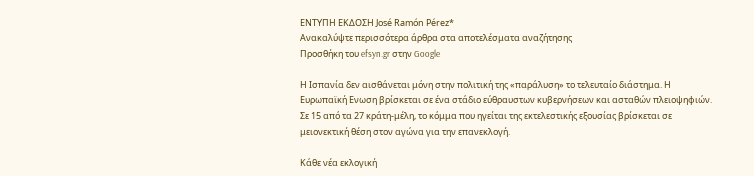ΕΝΤΥΠΗ ΕΚΔΟΣΗ José Ramón Pérez*
Ανακαλύψτε περισσότερα άρθρα στα αποτελέσματα αναζήτησης
Προσθήκη του efsyn.gr στην Google

Η Ισπανία δεν αισθάνεται μόνη στην πολιτική της «παράλυση» το τελευταίο διάστημα. Η Ευρωπαϊκή Ενωση βρίσκεται σε ένα στάδιο εύθραυστων κυβερνήσεων και ασταθών πλειοψηφιών. Σε 15 από τα 27 κράτη-μέλη, το κόμμα που ηγείται της εκτελεστικής εξουσίας βρίσκεται σε μειονεκτική θέση στον αγώνα για την επανεκλογή.

Κάθε νέα εκλογική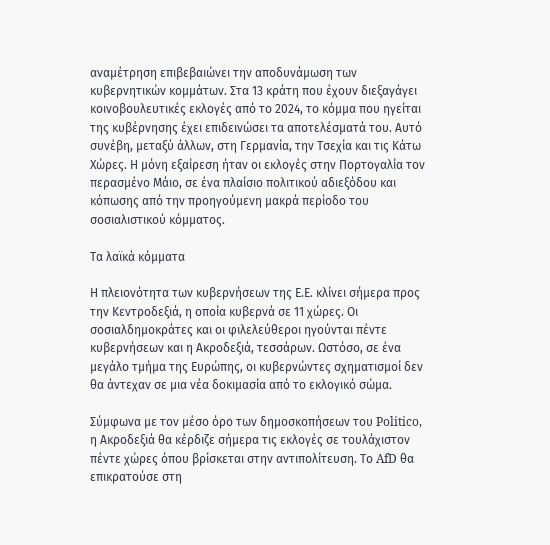αναμέτρηση επιβεβαιώνει την αποδυνάμωση των κυβερνητικών κομμάτων. Στα 13 κράτη που έχουν διεξαγάγει κοινοβουλευτικές εκλογές από το 2024, το κόμμα που ηγείται της κυβέρνησης έχει επιδεινώσει τα αποτελέσματά του. Αυτό συνέβη, μεταξύ άλλων, στη Γερμανία, την Τσεχία και τις Κάτω Χώρες. Η μόνη εξαίρεση ήταν οι εκλογές στην Πορτογαλία τον περασμένο Μάιο, σε ένα πλαίσιο πολιτικού αδιεξόδου και κόπωσης από την προηγούμενη μακρά περίοδο του σοσιαλιστικού κόμματος.

Τα λαϊκά κόμματα

Η πλειονότητα των κυβερνήσεων της Ε.Ε. κλίνει σήμερα προς την Κεντροδεξιά, η οποία κυβερνά σε 11 χώρες. Οι σοσιαλδημοκράτες και οι φιλελεύθεροι ηγούνται πέντε κυβερνήσεων και η Ακροδεξιά, τεσσάρων. Ωστόσο, σε ένα μεγάλο τμήμα της Ευρώπης, οι κυβερνώντες σχηματισμοί δεν θα άντεχαν σε μια νέα δοκιμασία από το εκλογικό σώμα.

Σύμφωνα με τον μέσο όρο των δημοσκοπήσεων του Politico, η Ακροδεξιά θα κέρδιζε σήμερα τις εκλογές σε τουλάχιστον πέντε χώρες όπου βρίσκεται στην αντιπολίτευση. Το AfD θα επικρατούσε στη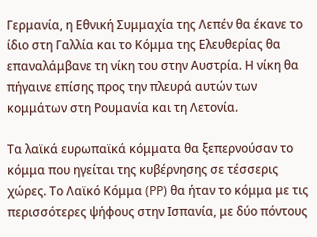Γερμανία, η Εθνική Συμμαχία της Λεπέν θα έκανε το ίδιο στη Γαλλία και το Κόμμα της Ελευθερίας θα επαναλάμβανε τη νίκη του στην Αυστρία. Η νίκη θα πήγαινε επίσης προς την πλευρά αυτών των κομμάτων στη Ρουμανία και τη Λετονία.

Τα λαϊκά ευρωπαϊκά κόμματα θα ξεπερνούσαν το κόμμα που ηγείται της κυβέρνησης σε τέσσερις χώρες. Το Λαϊκό Κόμμα (PP) θα ήταν το κόμμα με τις περισσότερες ψήφους στην Ισπανία, με δύο πόντους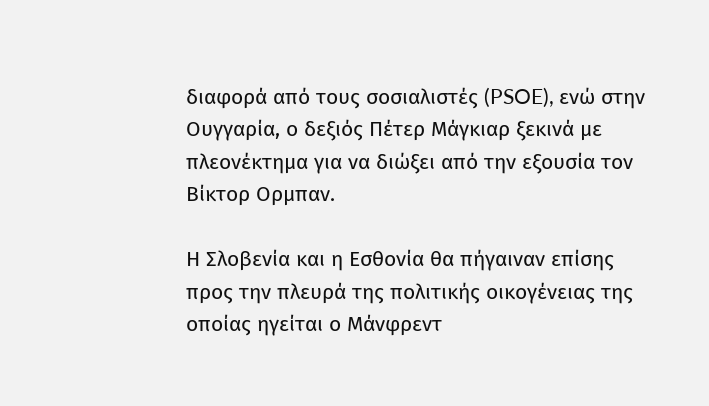διαφορά από τους σοσιαλιστές (PSOE), ενώ στην Ουγγαρία, ο δεξιός Πέτερ Μάγκιαρ ξεκινά με πλεονέκτημα για να διώξει από την εξουσία τον Βίκτορ Ορμπαν.

Η Σλοβενία και η Εσθονία θα πήγαιναν επίσης προς την πλευρά της πολιτικής οικογένειας της οποίας ηγείται ο Μάνφρεντ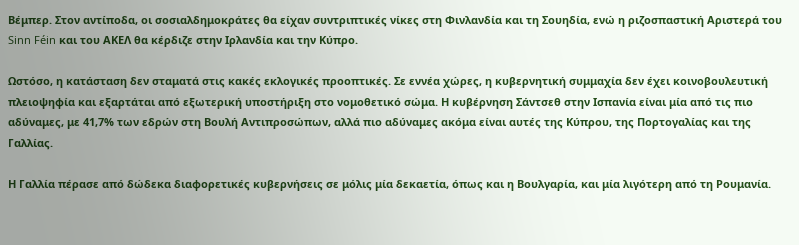Βέμπερ. Στον αντίποδα, οι σοσιαλδημοκράτες θα είχαν συντριπτικές νίκες στη Φινλανδία και τη Σουηδία, ενώ η ριζοσπαστική Αριστερά του Sinn Féin και του ΑΚΕΛ θα κέρδιζε στην Ιρλανδία και την Κύπρο.

Ωστόσο, η κατάσταση δεν σταματά στις κακές εκλογικές προοπτικές. Σε εννέα χώρες, η κυβερνητική συμμαχία δεν έχει κοινοβουλευτική πλειοψηφία και εξαρτάται από εξωτερική υποστήριξη στο νομοθετικό σώμα. Η κυβέρνηση Σάντσεθ στην Ισπανία είναι μία από τις πιο αδύναμες, με 41,7% των εδρών στη Βουλή Αντιπροσώπων, αλλά πιο αδύναμες ακόμα είναι αυτές της Κύπρου, της Πορτογαλίας και της Γαλλίας.

Η Γαλλία πέρασε από δώδεκα διαφορετικές κυβερνήσεις σε μόλις μία δεκαετία, όπως και η Βουλγαρία, και μία λιγότερη από τη Ρουμανία.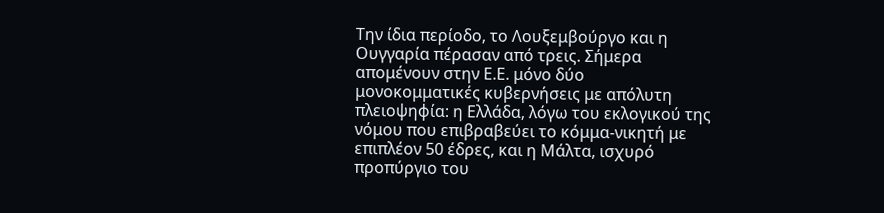Την ίδια περίοδο, το Λουξεμβούργο και η Ουγγαρία πέρασαν από τρεις. Σήμερα απομένουν στην Ε.Ε. μόνο δύο μονοκομματικές κυβερνήσεις με απόλυτη πλειοψηφία: η Ελλάδα, λόγω του εκλογικού της νόμου που επιβραβεύει το κόμμα-νικητή με επιπλέον 50 έδρες, και η Μάλτα, ισχυρό προπύργιο του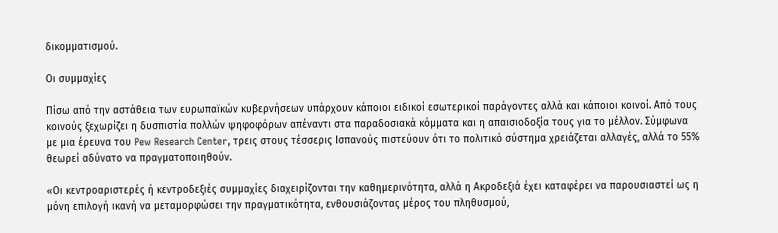δικομματισμού.

Οι συμμαχίες

Πίσω από την αστάθεια των ευρωπαϊκών κυβερνήσεων υπάρχουν κάποιοι ειδικοί εσωτερικοί παράγοντες αλλά και κάποιοι κοινοί. Από τους κοινούς ξεχωρίζει η δυσπιστία πολλών ψηφοφόρων απέναντι στα παραδοσιακά κόμματα και η απαισιοδοξία τους για το μέλλον. Σύμφωνα με μια έρευνα του Pew Research Center, τρεις στους τέσσερις Ισπανούς πιστεύουν ότι το πολιτικό σύστημα χρειάζεται αλλαγές, αλλά το 55% θεωρεί αδύνατο να πραγματοποιηθούν.

«Οι κεντροαριστερές ή κεντροδεξιές συμμαχίες διαχειρίζονται την καθημερινότητα, αλλά η Ακροδεξιά έχει καταφέρει να παρουσιαστεί ως η μόνη επιλογή ικανή να μεταμορφώσει την πραγματικότητα, ενθουσιάζοντας μέρος του πληθυσμού,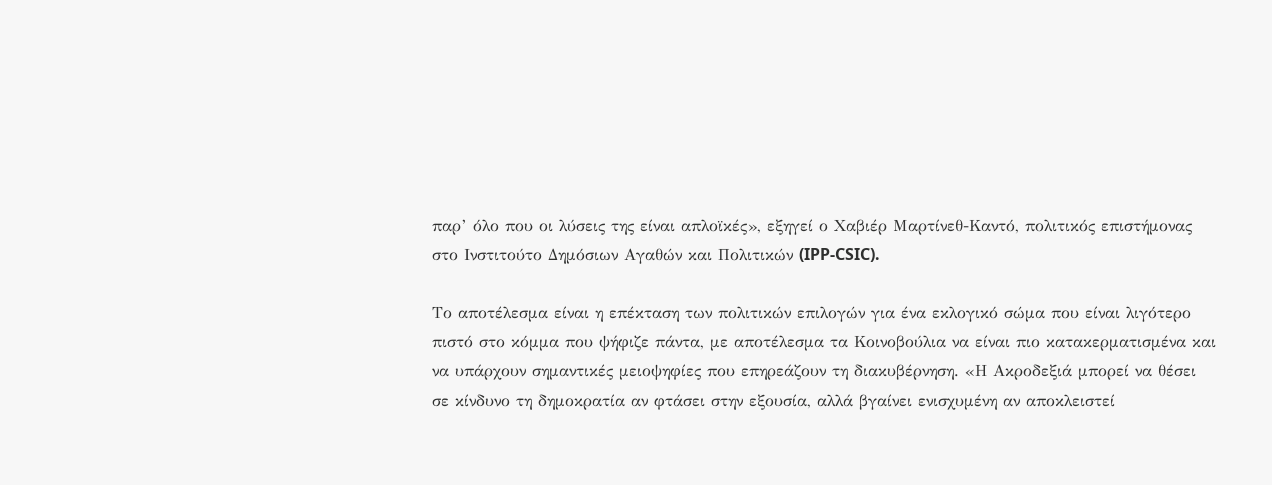παρ’ όλο που οι λύσεις της είναι απλοϊκές», εξηγεί ο Χαβιέρ Μαρτίνεθ-Καντό, πολιτικός επιστήμονας στο Ινστιτούτο Δημόσιων Αγαθών και Πολιτικών (IPP-CSIC).

Το αποτέλεσμα είναι η επέκταση των πολιτικών επιλογών για ένα εκλογικό σώμα που είναι λιγότερο πιστό στο κόμμα που ψήφιζε πάντα, με αποτέλεσμα τα Κοινοβούλια να είναι πιο κατακερματισμένα και να υπάρχουν σημαντικές μειοψηφίες που επηρεάζουν τη διακυβέρνηση. «Η Ακροδεξιά μπορεί να θέσει σε κίνδυνο τη δημοκρατία αν φτάσει στην εξουσία, αλλά βγαίνει ενισχυμένη αν αποκλειστεί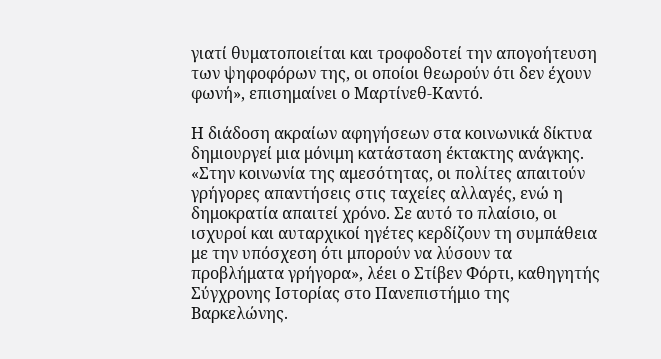γιατί θυματοποιείται και τροφοδοτεί την απογοήτευση των ψηφοφόρων της, οι οποίοι θεωρούν ότι δεν έχουν φωνή», επισημαίνει ο Μαρτίνεθ-Καντό.

Η διάδοση ακραίων αφηγήσεων στα κοινωνικά δίκτυα δημιουργεί μια μόνιμη κατάσταση έκτακτης ανάγκης. «Στην κοινωνία της αμεσότητας, οι πολίτες απαιτούν γρήγορες απαντήσεις στις ταχείες αλλαγές, ενώ η δημοκρατία απαιτεί χρόνο. Σε αυτό το πλαίσιο, οι ισχυροί και αυταρχικοί ηγέτες κερδίζουν τη συμπάθεια με την υπόσχεση ότι μπορούν να λύσουν τα προβλήματα γρήγορα», λέει ο Στίβεν Φόρτι, καθηγητής Σύγχρονης Ιστορίας στο Πανεπιστήμιο της Βαρκελώνης.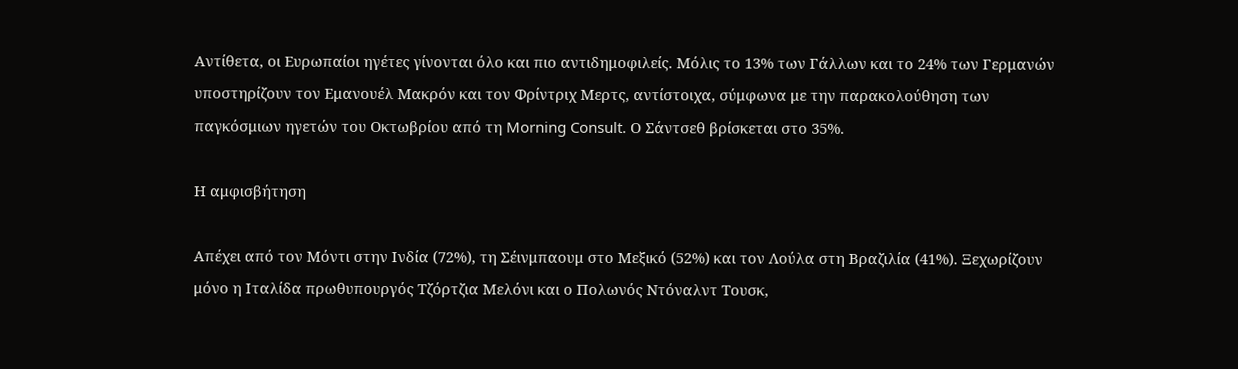Αντίθετα, οι Ευρωπαίοι ηγέτες γίνονται όλο και πιο αντιδημοφιλείς. Μόλις το 13% των Γάλλων και το 24% των Γερμανών υποστηρίζουν τον Εμανουέλ Μακρόν και τον Φρίντριχ Μερτς, αντίστοιχα, σύμφωνα με την παρακολούθηση των παγκόσμιων ηγετών του Οκτωβρίου από τη Morning Consult. Ο Σάντσεθ βρίσκεται στο 35%.

Η αμφισβήτηση

Απέχει από τον Μόντι στην Ινδία (72%), τη Σέινμπαουμ στο Μεξικό (52%) και τον Λούλα στη Βραζιλία (41%). Ξεχωρίζουν μόνο η Ιταλίδα πρωθυπουργός Τζόρτζια Μελόνι και ο Πολωνός Ντόναλντ Τουσκ,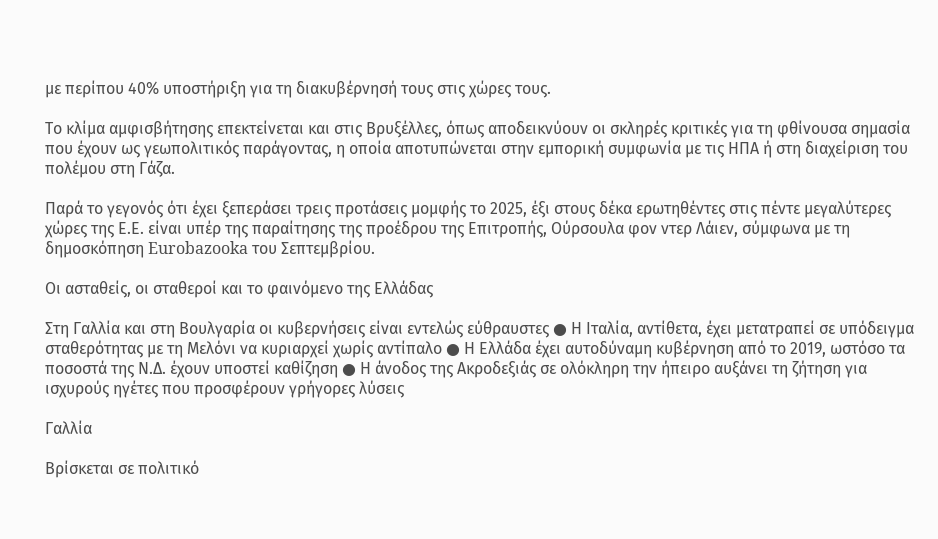με περίπου 40% υποστήριξη για τη διακυβέρνησή τους στις χώρες τους.

Το κλίμα αμφισβήτησης επεκτείνεται και στις Βρυξέλλες, όπως αποδεικνύουν οι σκληρές κριτικές για τη φθίνουσα σημασία που έχουν ως γεωπολιτικός παράγοντας, η οποία αποτυπώνεται στην εμπορική συμφωνία με τις ΗΠΑ ή στη διαχείριση του πολέμου στη Γάζα.

Παρά το γεγονός ότι έχει ξεπεράσει τρεις προτάσεις μομφής το 2025, έξι στους δέκα ερωτηθέντες στις πέντε μεγαλύτερες χώρες της Ε.Ε. είναι υπέρ της παραίτησης της προέδρου της Επιτροπής, Ούρσουλα φον ντερ Λάιεν, σύμφωνα με τη δημοσκόπηση Eurobazooka του Σεπτεμβρίου.

Οι ασταθείς, οι σταθεροί και το φαινόμενο της Ελλάδας

Στη Γαλλία και στη Βουλγαρία οι κυβερνήσεις είναι εντελώς εύθραυστες ● Η Ιταλία, αντίθετα, έχει μετατραπεί σε υπόδειγμα σταθερότητας με τη Μελόνι να κυριαρχεί χωρίς αντίπαλο ● Η Ελλάδα έχει αυτοδύναμη κυβέρνηση από το 2019, ωστόσο τα ποσοστά της Ν.Δ. έχουν υποστεί καθίζηση ● Η άνοδος της Ακροδεξιάς σε ολόκληρη την ήπειρο αυξάνει τη ζήτηση για ισχυρούς ηγέτες που προσφέρουν γρήγορες λύσεις

Γαλλία

Βρίσκεται σε πολιτικό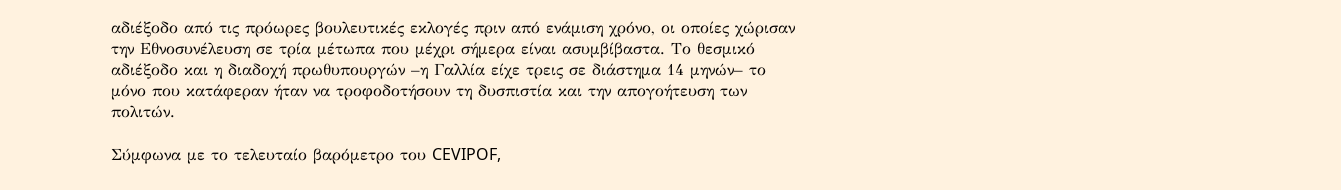αδιέξοδο από τις πρόωρες βουλευτικές εκλογές πριν από ενάμιση χρόνο, οι οποίες χώρισαν την Εθνοσυνέλευση σε τρία μέτωπα που μέχρι σήμερα είναι ασυμβίβαστα. Το θεσμικό αδιέξοδο και η διαδοχή πρωθυπουργών –η Γαλλία είχε τρεις σε διάστημα 14 μηνών– το μόνο που κατάφεραν ήταν να τροφοδοτήσουν τη δυσπιστία και την απογοήτευση των πολιτών.

Σύμφωνα με το τελευταίο βαρόμετρο του CEVIPOF,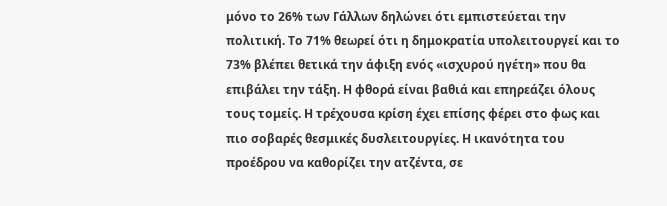μόνο το 26% των Γάλλων δηλώνει ότι εμπιστεύεται την πολιτική. Το 71% θεωρεί ότι η δημοκρατία υπολειτουργεί και το 73% βλέπει θετικά την άφιξη ενός «ισχυρού ηγέτη» που θα επιβάλει την τάξη. Η φθορά είναι βαθιά και επηρεάζει όλους τους τομείς. Η τρέχουσα κρίση έχει επίσης φέρει στο φως και πιο σοβαρές θεσμικές δυσλειτουργίες. Η ικανότητα του προέδρου να καθορίζει την ατζέντα, σε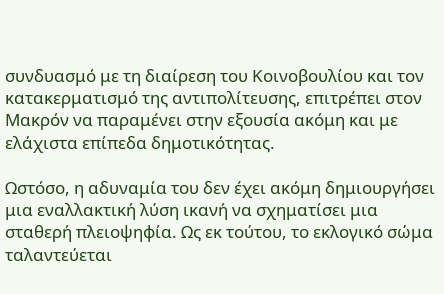συνδυασμό με τη διαίρεση του Κοινοβουλίου και τον κατακερματισμό της αντιπολίτευσης, επιτρέπει στον Μακρόν να παραμένει στην εξουσία ακόμη και με ελάχιστα επίπεδα δημοτικότητας.

Ωστόσο, η αδυναμία του δεν έχει ακόμη δημιουργήσει μια εναλλακτική λύση ικανή να σχηματίσει μια σταθερή πλειοψηφία. Ως εκ τούτου, το εκλογικό σώμα ταλαντεύεται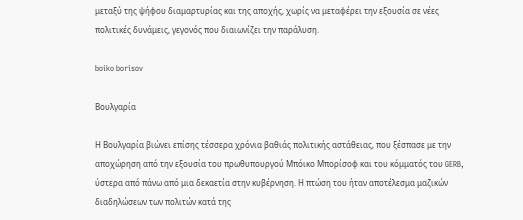μεταξύ της ψήφου διαμαρτυρίας και της αποχής, χωρίς να μεταφέρει την εξουσία σε νέες πολιτικές δυνάμεις, γεγονός που διαιωνίζει την παράλυση.

boiko borisov

Βουλγαρία

Η Βουλγαρία βιώνει επίσης τέσσερα χρόνια βαθιάς πολιτικής αστάθειας, που ξέσπασε με την αποχώρηση από την εξουσία του πρωθυπουργού Μπόικο Μπορίσοφ και του κόμματός του GERB, ύστερα από πάνω από μια δεκαετία στην κυβέρνηση. Η πτώση του ήταν αποτέλεσμα μαζικών διαδηλώσεων των πολιτών κατά της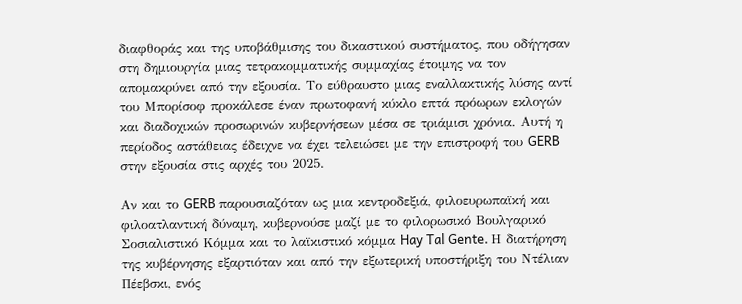διαφθοράς και της υποβάθμισης του δικαστικού συστήματος, που οδήγησαν στη δημιουργία μιας τετρακομματικής συμμαχίας έτοιμης να τον απομακρύνει από την εξουσία. Το εύθραυστο μιας εναλλακτικής λύσης αντί του Μπορίσοφ προκάλεσε έναν πρωτοφανή κύκλο επτά πρόωρων εκλογών και διαδοχικών προσωρινών κυβερνήσεων μέσα σε τριάμισι χρόνια. Αυτή η περίοδος αστάθειας έδειχνε να έχει τελειώσει με την επιστροφή του GERB στην εξουσία στις αρχές του 2025.

Αν και το GERB παρουσιαζόταν ως μια κεντροδεξιά, φιλοευρωπαϊκή και φιλοατλαντική δύναμη, κυβερνούσε μαζί με το φιλορωσικό Βουλγαρικό Σοσιαλιστικό Κόμμα και το λαϊκιστικό κόμμα Hay Tal Gente. Η διατήρηση της κυβέρνησης εξαρτιόταν και από την εξωτερική υποστήριξη του Ντέλιαν Πέεβσκι, ενός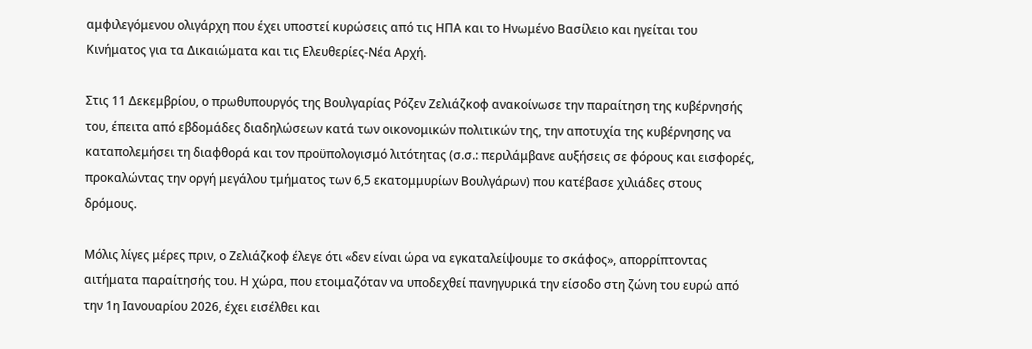αμφιλεγόμενου ολιγάρχη που έχει υποστεί κυρώσεις από τις ΗΠΑ και το Ηνωμένο Βασίλειο και ηγείται του Κινήματος για τα Δικαιώματα και τις Ελευθερίες-Νέα Αρχή.

Στις 11 Δεκεμβρίου, ο πρωθυπουργός της Βουλγαρίας Ρόζεν Ζελιάζκοφ ανακοίνωσε την παραίτηση της κυβέρνησής του, έπειτα από εβδομάδες διαδηλώσεων κατά των οικονομικών πολιτικών της, την αποτυχία της κυβέρνησης να καταπολεμήσει τη διαφθορά και τον προϋπολογισμό λιτότητας (σ.σ.: περιλάμβανε αυξήσεις σε φόρους και εισφορές, προκαλώντας την οργή μεγάλου τμήματος των 6,5 εκατομμυρίων Βουλγάρων) που κατέβασε χιλιάδες στους δρόμους.

Μόλις λίγες μέρες πριν, ο Ζελιάζκοφ έλεγε ότι «δεν είναι ώρα να εγκαταλείψουμε το σκάφος», απορρίπτοντας αιτήματα παραίτησής του. Η χώρα, που ετοιμαζόταν να υποδεχθεί πανηγυρικά την είσοδο στη ζώνη του ευρώ από την 1η Ιανουαρίου 2026, έχει εισέλθει και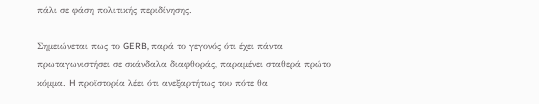πάλι σε φάση πολιτικής περιδίνησης.

Σημειώνεται πως το GERB, παρά το γεγονός ότι έχει πάντα πρωταγωνιστήσει σε σκάνδαλα διαφθοράς, παραμένει σταθερά πρώτο κόμμα. H προϊστορία λέει ότι ανεξαρτήτως του πότε θα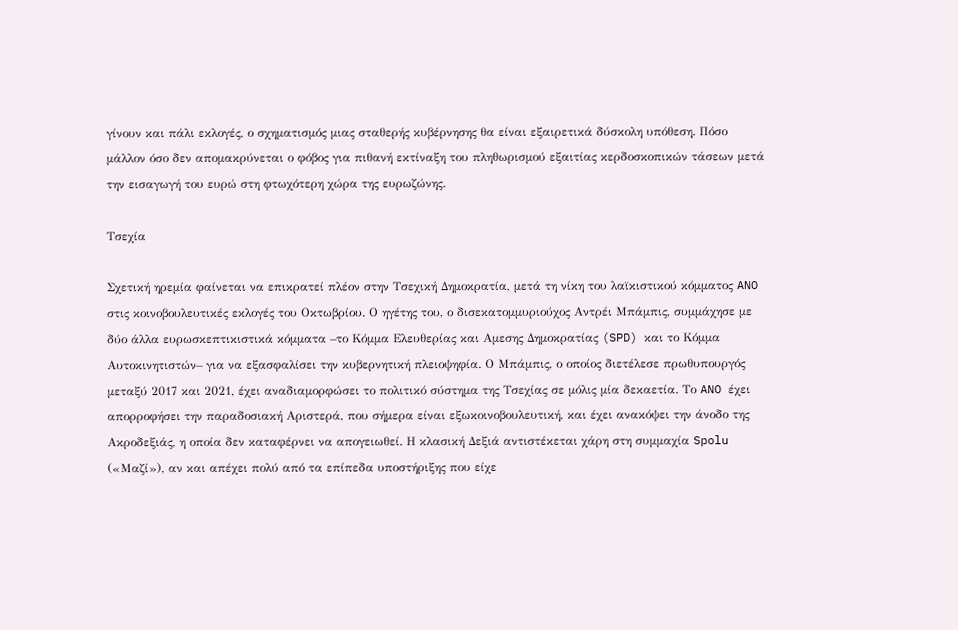γίνουν και πάλι εκλογές, ο σχηματισμός μιας σταθερής κυβέρνησης θα είναι εξαιρετικά δύσκολη υπόθεση. Πόσο μάλλον όσο δεν απομακρύνεται ο φόβος για πιθανή εκτίναξη του πληθωρισμού εξαιτίας κερδοσκοπικών τάσεων μετά την εισαγωγή του ευρώ στη φτωχότερη χώρα της ευρωζώνης.

Τσεχία

Σχετική ηρεμία φαίνεται να επικρατεί πλέον στην Τσεχική Δημοκρατία, μετά τη νίκη του λαϊκιστικού κόμματος ANO στις κοινοβουλευτικές εκλογές του Οκτωβρίου. Ο ηγέτης του, ο δισεκατομμυριούχος Αντρέι Μπάμπις, συμμάχησε με δύο άλλα ευρωσκεπτικιστικά κόμματα –το Κόμμα Ελευθερίας και Αμεσης Δημοκρατίας (SPD) και το Κόμμα Αυτοκινητιστών– για να εξασφαλίσει την κυβερνητική πλειοψηφία. Ο Μπάμπις, ο οποίος διετέλεσε πρωθυπουργός μεταξύ 2017 και 2021, έχει αναδιαμορφώσει το πολιτικό σύστημα της Τσεχίας σε μόλις μία δεκαετία. Το ANO έχει απορροφήσει την παραδοσιακή Αριστερά, που σήμερα είναι εξωκοινοβουλευτική, και έχει ανακόψει την άνοδο της Ακροδεξιάς, η οποία δεν καταφέρνει να απογειωθεί. Η κλασική Δεξιά αντιστέκεται χάρη στη συμμαχία Spolu («Μαζί»), αν και απέχει πολύ από τα επίπεδα υποστήριξης που είχε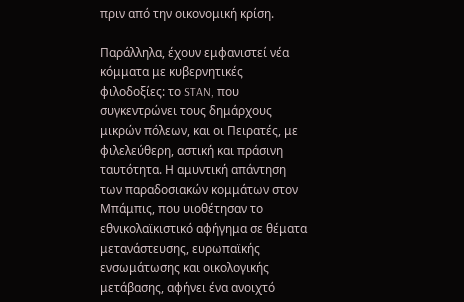πριν από την οικονομική κρίση.

Παράλληλα, έχουν εμφανιστεί νέα κόμματα με κυβερνητικές φιλοδοξίες: το STAN, που συγκεντρώνει τους δημάρχους μικρών πόλεων, και οι Πειρατές, με φιλελεύθερη, αστική και πράσινη ταυτότητα. Η αμυντική απάντηση των παραδοσιακών κομμάτων στον Μπάμπις, που υιοθέτησαν το εθνικολαϊκιστικό αφήγημα σε θέματα μετανάστευσης, ευρωπαϊκής ενσωμάτωσης και οικολογικής μετάβασης, αφήνει ένα ανοιχτό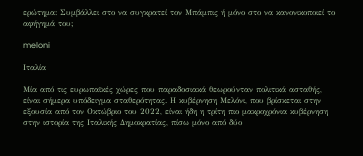ερώτημα: Συμβάλλει στο να συγκρατεί τον Μπάμπις ή μόνο στο να κανονικοποιεί το αφήγημά του;

meloni

Ιταλία

Μία από τις ευρωπαϊκές χώρες που παραδοσιακά θεωρούνταν πολιτικά ασταθής, είναι σήμερα υπόδειγμα σταθερότητας. Η κυβέρνηση Μελόνι, που βρίσκεται στην εξουσία από τον Οκτώβριο του 2022, είναι ήδη η τρίτη πιο μακροχρόνια κυβέρνηση στην ιστορία της Ιταλικής Δημοκρατίας, πίσω μόνο από δύο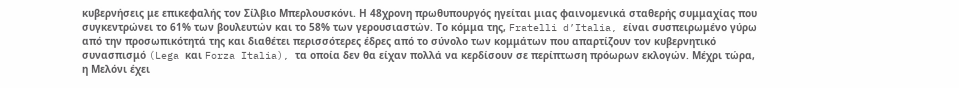κυβερνήσεις με επικεφαλής τον Σίλβιο Μπερλουσκόνι. Η 48χρονη πρωθυπουργός ηγείται μιας φαινομενικά σταθερής συμμαχίας που συγκεντρώνει το 61% των βουλευτών και το 58% των γερουσιαστών. Το κόμμα της, Fratelli d’Italia, είναι συσπειρωμένο γύρω από την προσωπικότητά της και διαθέτει περισσότερες έδρες από το σύνολο των κομμάτων που απαρτίζουν τον κυβερνητικό συνασπισμό (Lega και Forza Italia), τα οποία δεν θα είχαν πολλά να κερδίσουν σε περίπτωση πρόωρων εκλογών. Μέχρι τώρα, η Μελόνι έχει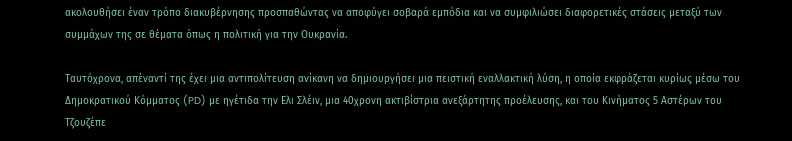ακολουθήσει έναν τρόπο διακυβέρνησης προσπαθώντας να αποφύγει σοβαρά εμπόδια και να συμφιλιώσει διαφορετικές στάσεις μεταξύ των συμμάχων της σε θέματα όπως η πολιτική για την Ουκρανία.

Ταυτόχρονα, απέναντί της έχει μια αντιπολίτευση ανίκανη να δημιουργήσει μια πειστική εναλλακτική λύση, η οποία εκφράζεται κυρίως μέσω του Δημοκρατικού Κόμματος (PD) με ηγέτιδα την Ελι Σλέιν, μια 40χρονη ακτιβίστρια ανεξάρτητης προέλευσης, και του Κινήματος 5 Αστέρων του Τζουζέπε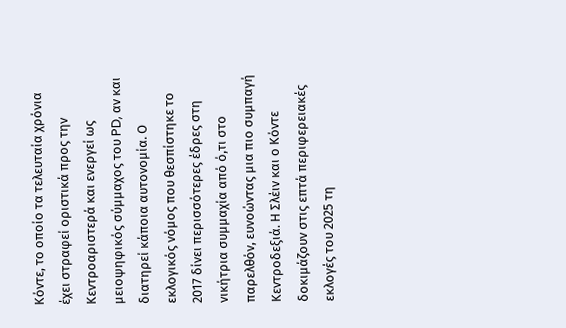Κόντε, το οποίο τα τελευταία χρόνια έχει στραφεί οριστικά προς την Κεντροαριστερά και ενεργεί ως μειοψηφικός σύμμαχος του PD, αν και διατηρεί κάποια αυτονομία. Ο εκλογικός νόμος που θεσπίστηκε το 2017 δίνει περισσότερες έδρες στη νικήτρια συμμαχία από ό,τι στο παρελθόν, ευνοώντας μια πιο συμπαγή Κεντροδεξιά. Η Σλέιν και ο Κόντε δοκιμάζουν στις επτά περιφερειακές εκλογές του 2025 τη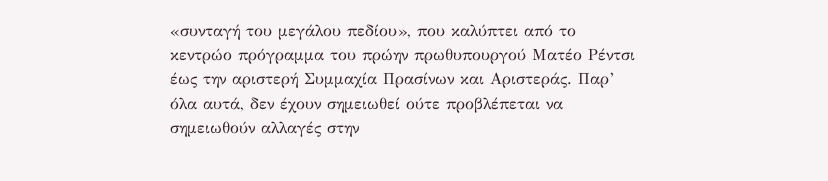«συνταγή του μεγάλου πεδίου», που καλύπτει από το κεντρώο πρόγραμμα του πρώην πρωθυπουργού Ματέο Ρέντσι έως την αριστερή Συμμαχία Πρασίνων και Αριστεράς. Παρ’ όλα αυτά, δεν έχουν σημειωθεί ούτε προβλέπεται να σημειωθούν αλλαγές στην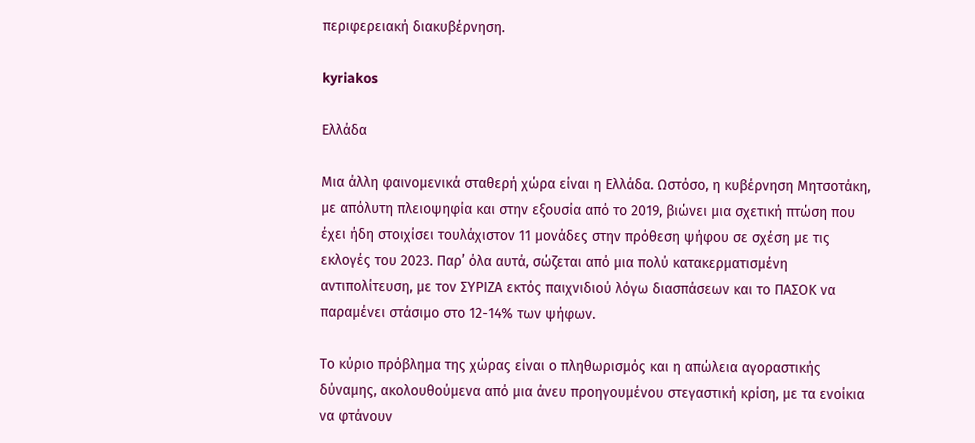περιφερειακή διακυβέρνηση.

kyriakos

Ελλάδα

Μια άλλη φαινομενικά σταθερή χώρα είναι η Ελλάδα. Ωστόσο, η κυβέρνηση Μητσοτάκη, με απόλυτη πλειοψηφία και στην εξουσία από το 2019, βιώνει μια σχετική πτώση που έχει ήδη στοιχίσει τουλάχιστον 11 μονάδες στην πρόθεση ψήφου σε σχέση με τις εκλογές του 2023. Παρ’ όλα αυτά, σώζεται από μια πολύ κατακερματισμένη αντιπολίτευση, με τον ΣΥΡΙΖΑ εκτός παιχνιδιού λόγω διασπάσεων και το ΠΑΣΟΚ να παραμένει στάσιμο στο 12-14% των ψήφων.

Το κύριο πρόβλημα της χώρας είναι ο πληθωρισμός και η απώλεια αγοραστικής δύναμης, ακολουθούμενα από μια άνευ προηγουμένου στεγαστική κρίση, με τα ενοίκια να φτάνουν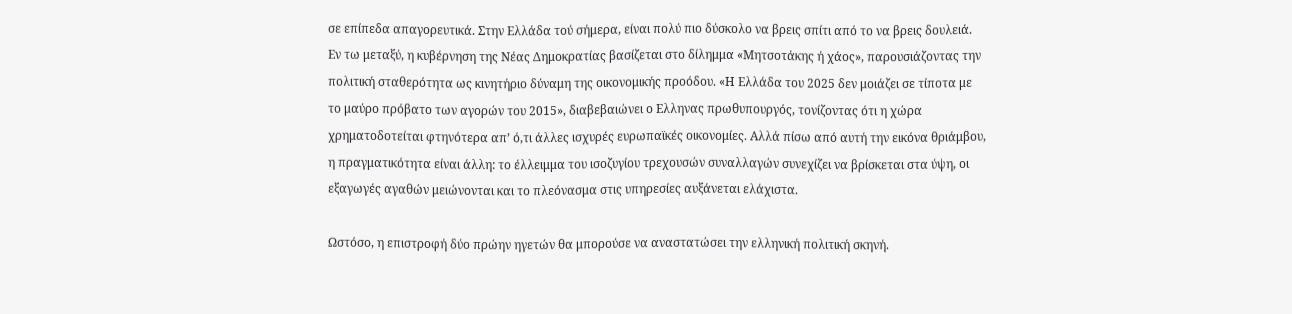σε επίπεδα απαγορευτικά. Στην Ελλάδα τού σήμερα, είναι πολύ πιο δύσκολο να βρεις σπίτι από το να βρεις δουλειά. Εν τω μεταξύ, η κυβέρνηση της Νέας Δημοκρατίας βασίζεται στο δίλημμα «Μητσοτάκης ή χάος», παρουσιάζοντας την πολιτική σταθερότητα ως κινητήριο δύναμη της οικονομικής προόδου. «Η Ελλάδα του 2025 δεν μοιάζει σε τίποτα με το μαύρο πρόβατο των αγορών του 2015», διαβεβαιώνει ο Ελληνας πρωθυπουργός, τονίζοντας ότι η χώρα χρηματοδοτείται φτηνότερα απ’ ό,τι άλλες ισχυρές ευρωπαϊκές οικονομίες. Αλλά πίσω από αυτή την εικόνα θριάμβου, η πραγματικότητα είναι άλλη: το έλλειμμα του ισοζυγίου τρεχουσών συναλλαγών συνεχίζει να βρίσκεται στα ύψη, οι εξαγωγές αγαθών μειώνονται και το πλεόνασμα στις υπηρεσίες αυξάνεται ελάχιστα.

Ωστόσο, η επιστροφή δύο πρώην ηγετών θα μπορούσε να αναστατώσει την ελληνική πολιτική σκηνή.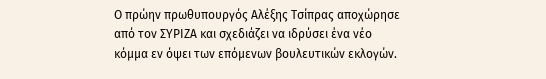Ο πρώην πρωθυπουργός Αλέξης Τσίπρας αποχώρησε από τον ΣΥΡΙΖΑ και σχεδιάζει να ιδρύσει ένα νέο κόμμα εν όψει των επόμενων βουλευτικών εκλογών.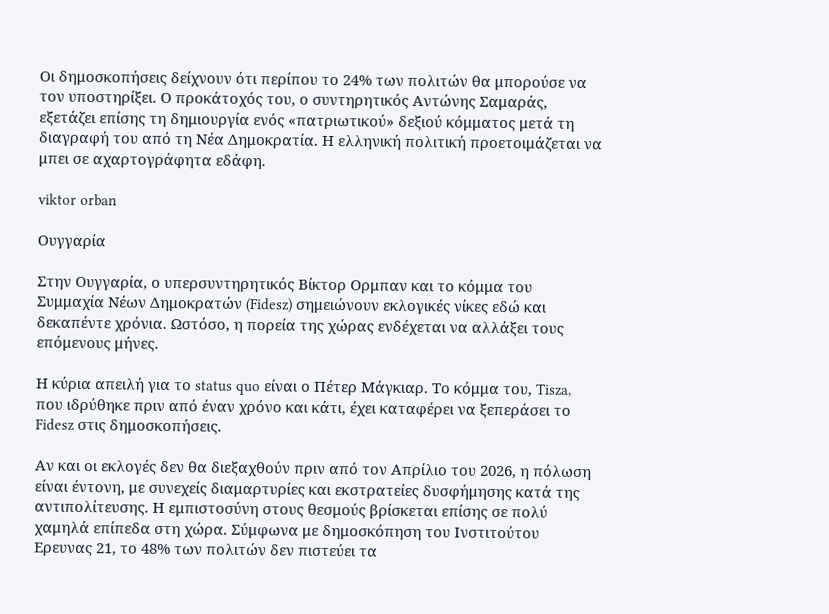Οι δημοσκοπήσεις δείχνουν ότι περίπου το 24% των πολιτών θα μπορούσε να τον υποστηρίξει. Ο προκάτοχός του, ο συντηρητικός Αντώνης Σαμαράς, εξετάζει επίσης τη δημιουργία ενός «πατριωτικού» δεξιού κόμματος μετά τη διαγραφή του από τη Νέα Δημοκρατία. Η ελληνική πολιτική προετοιμάζεται να μπει σε αχαρτογράφητα εδάφη.

viktor orban

Ουγγαρία

Στην Ουγγαρία, ο υπερσυντηρητικός Βίκτορ Ορμπαν και το κόμμα του Συμμαχία Νέων Δημοκρατών (Fidesz) σημειώνουν εκλογικές νίκες εδώ και δεκαπέντε χρόνια. Ωστόσο, η πορεία της χώρας ενδέχεται να αλλάξει τους επόμενους μήνες.

Η κύρια απειλή για το status quo είναι ο Πέτερ Μάγκιαρ. Το κόμμα του, Tisza, που ιδρύθηκε πριν από έναν χρόνο και κάτι, έχει καταφέρει να ξεπεράσει το Fidesz στις δημοσκοπήσεις.

Αν και οι εκλογές δεν θα διεξαχθούν πριν από τον Απρίλιο του 2026, η πόλωση είναι έντονη, με συνεχείς διαμαρτυρίες και εκστρατείες δυσφήμησης κατά της αντιπολίτευσης. Η εμπιστοσύνη στους θεσμούς βρίσκεται επίσης σε πολύ χαμηλά επίπεδα στη χώρα. Σύμφωνα με δημοσκόπηση του Ινστιτούτου Ερευνας 21, το 48% των πολιτών δεν πιστεύει τα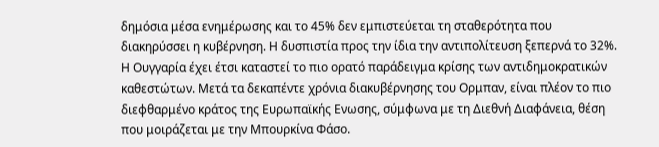δημόσια μέσα ενημέρωσης και το 45% δεν εμπιστεύεται τη σταθερότητα που διακηρύσσει η κυβέρνηση. Η δυσπιστία προς την ίδια την αντιπολίτευση ξεπερνά το 32%. Η Ουγγαρία έχει έτσι καταστεί το πιο ορατό παράδειγμα κρίσης των αντιδημοκρατικών καθεστώτων. Μετά τα δεκαπέντε χρόνια διακυβέρνησης του Ορμπαν, είναι πλέον το πιο διεφθαρμένο κράτος της Ευρωπαϊκής Ενωσης, σύμφωνα με τη Διεθνή Διαφάνεια, θέση που μοιράζεται με την Μπουρκίνα Φάσο.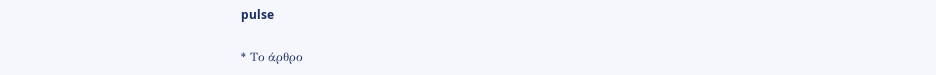pulse

* Το άρθρο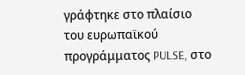γράφτηκε στο πλαίσιο του ευρωπαϊκού προγράμματος PULSE, στο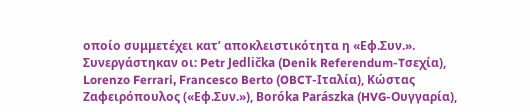οποίο συμμετέχει κατ’ αποκλειστικότητα η «Εφ.Συν.». Συνεργάστηκαν οι: Petr Jedlička (Denik Referendum-Tσεχία), Lorenzo Ferrari, Francesco Berto (OBCT-Ιταλία), Κώστας Ζαφειρόπουλος («Εφ.Συν.»), Boróka Parászka (HVG-Ουγγαρία),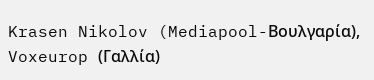Krasen Nikolov (Mediapool-Βουλγαρία), Voxeurop (Γαλλία)